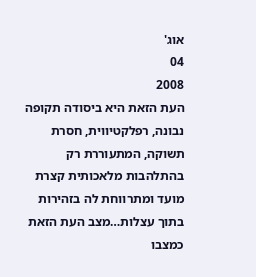אוג'
04
2008
העת הזאת היא ביסודה תקופה נבונה, רפלקטיווית, חסרת תשוקה, המתעוררת רק בהתלהבות מלאכותית קצרת מועד ומתרווחת לה בזהירות בתוך עצלות…מצב העת הזאת כמצבו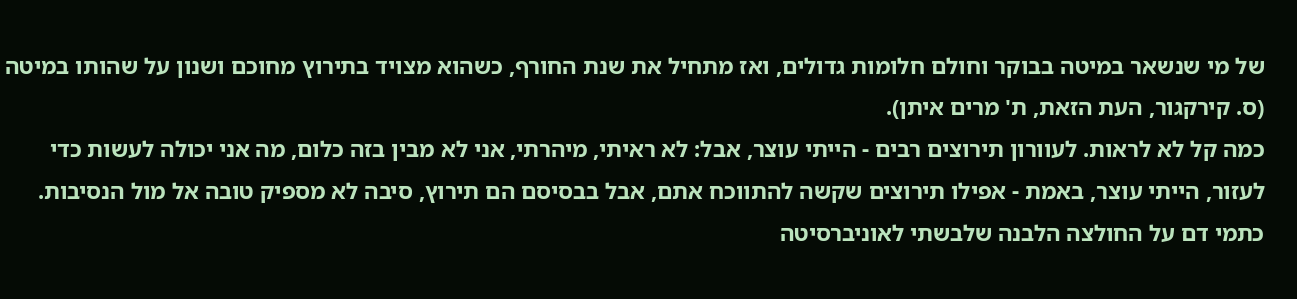של מי שנשאר במיטה בבוקר וחולם חלומות גדולים, ואז מתחיל את שנת החורף, כשהוא מצויד בתירוץ מחוכם ושנון על שהותו במיטה (ס. קירקגור, העת הזאת, ת' מרים איתן).
כמה קל לא לראות. לעוורון תירוצים רבים - הייתי עוצר, אבל: לא ראיתי, מיהרתי, אני לא מבין בזה כלום, מה אני יכולה לעשות כדי לעזור, הייתי עוצר, באמת - אפילו תירוצים שקשה להתווכח אתם, אבל בבסיסם הם תירוץ, סיבה לא מספיק טובה אל מול הנסיבות. כתמי דם על החולצה הלבנה שלבשתי לאוניברסיטה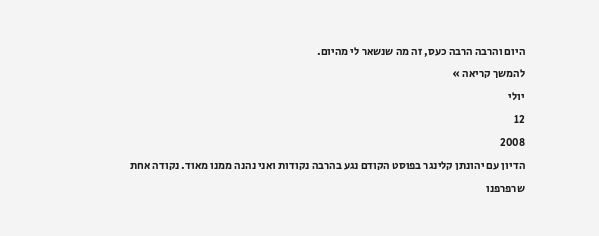היום והרבה הרבה כעס, זה מה שנשאר לי מהיום.
להמשך קריאה »
יולי
12
2008
הדיון עם יהונתן קלינגר בפוסט הקודם נגע בהרבה נקודות ואני נהנה ממנו מאוד. נקודה אחת שרפרפנו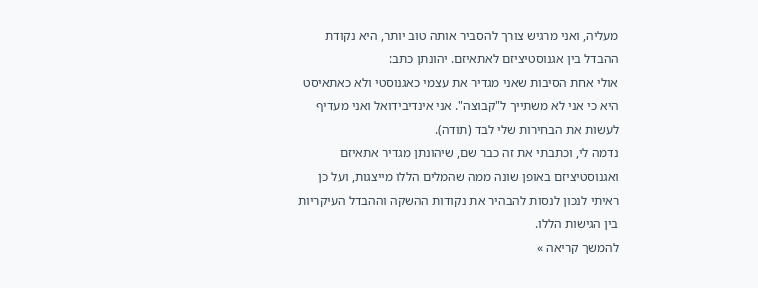מעליה, ואני מרגיש צורך להסביר אותה טוב יותר, היא נקודת ההבדל בין אגנוסטיציזם לאתאיזם. יהונתן כתב:
אולי אחת הסיבות שאני מגדיר את עצמי כאגנוסטי ולא כאתאיסט היא כי אני לא משתייך ל"קבוצה". אני אינדיבידואל ואני מעדיף לעשות את הבחירות שלי לבד (תודה).
נדמה לי, וכתבתי את זה כבר שם, שיהונתן מגדיר אתאיזם ואגנוסטיציזם באופן שונה ממה שהמלים הללו מייצגות, ועל כן ראיתי לנכון לנסות להבהיר את נקודות ההשקה וההבדל העיקריות בין הגישות הללו.
להמשך קריאה »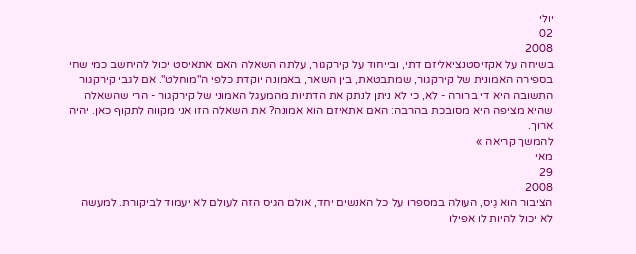יולי
02
2008
בשיחה על אקזיסטנציאליזם דתי, ובייחוד על קירקגור, עלתה השאלה האם אתאיסט יכול להיחשב כמי שחי בספירה האמונית של קירקגור, שמתבטאת, בין השאר, באמונה יוקדת כלפי ה"מוחלט". אם לגבי קירקגור התשובה היא די ברורה - לא, כי לא ניתן לנתק את הדתיות מהמעגל האמוני של קירקגור - הרי שהשאלה שהיא מציפה היא מסובכת בהרבה: האם אתאיזם הוא אמונה? את השאלה הזו אני מקווה לתקוף כאן. יהיה ארוך.
להמשך קריאה »
מאי
29
2008
הציבור הוא גַיס, העולה במספרו על כל האנשים יחד, אולם הגיס הזה לעולם לא יעמוד לביקורת. למעשה לא יכול להיות לו אפילו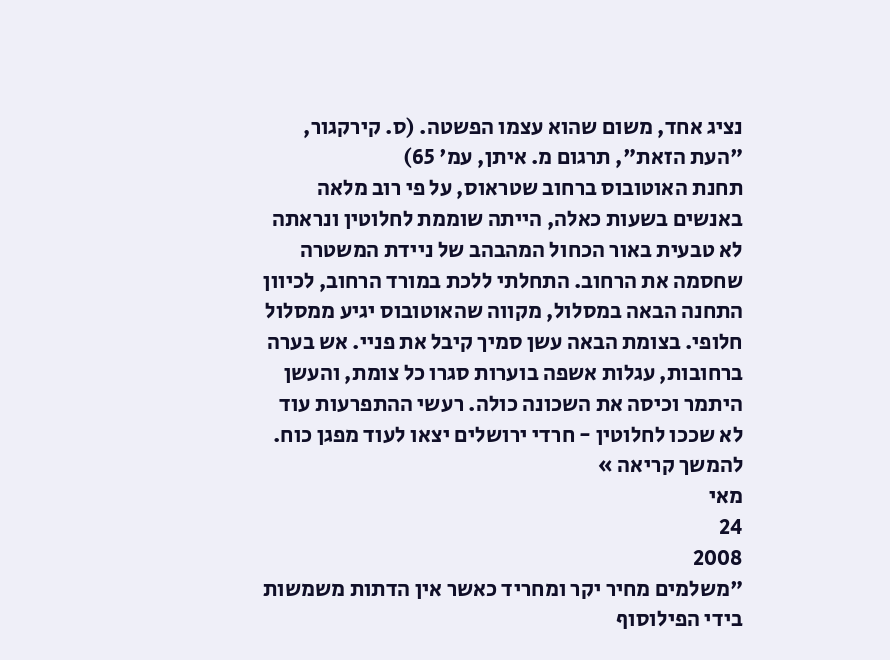נציג אחד, משום שהוא עצמו הפשטה. (ס. קירקגור, "העת הזאת", תרגום מ. איתן, עמ' 65)
תחנת האוטובוס ברחוב שטראוס, על פי רוב מלאה באנשים בשעות כאלה, הייתה שוממת לחלוטין ונראתה לא טבעית באור הכחול המהבהב של ניידת המשטרה שחסמה את הרחוב. התחלתי ללכת במורד הרחוב, לכיוון התחנה הבאה במסלול, מקווה שהאוטובוס יגיע ממסלול חלופי. בצומת הבאה עשן סמיך קיבל את פניי. אש בערה ברחובות, עגלות אשפה בוערות סגרו כל צומת, והעשן היתמר וכיסה את השכונה כולה. רעשי ההתפרעות עוד לא שככו לחלוטין - חרדי ירושלים יצאו לעוד מפגן כוח.
להמשך קריאה »
מאי
24
2008
"משלמים מחיר יקר ומחריד כאשר אין הדתות משמשות בידי הפילוסוף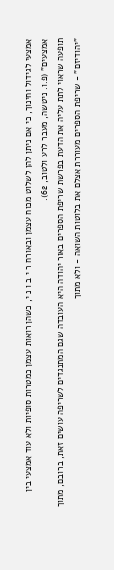אמצעי לגידול וחינוך, כי אם ניתן להן לשלוט מכוח עצמן ובאורח ר י ב ו נ י, כשהן רואות עצמן כמטרות סופיות ולא עוד אמצעי בין אמצעים" (פ.ו. ניטשה, מעבר לרע ולטוב, 62).
תופעה שראוי לתת עליה את הדעת בפרשת שריפת הספרים באור יהודה היא העובדה שגם המתנגדים לשריפה עושים זאת, ברובם, מתוך "יהודיזם" - שריפת הספרים מעוררת אצלם את בלוטות השואה - ולא מתוך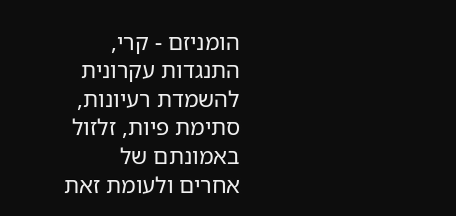הומניזם - קרי, התנגדות עקרונית להשמדת רעיונות, סתימת פיות, זלזול באמונתם של אחרים ולעומת זאת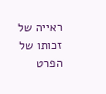ראייה של זכותו של הפרט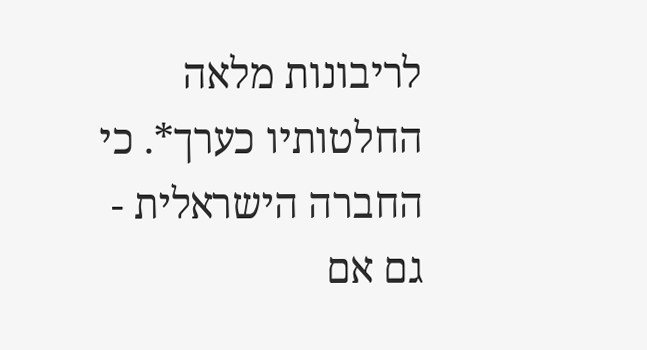לריבונות מלאה החלטותיו כערך*. כי החברה הישראלית - גם אם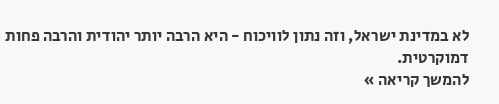לא במדינת ישראל, וזה נתון לוויכוח - היא הרבה יותר יהודית והרבה פחות דמוקרטית.
להמשך קריאה »